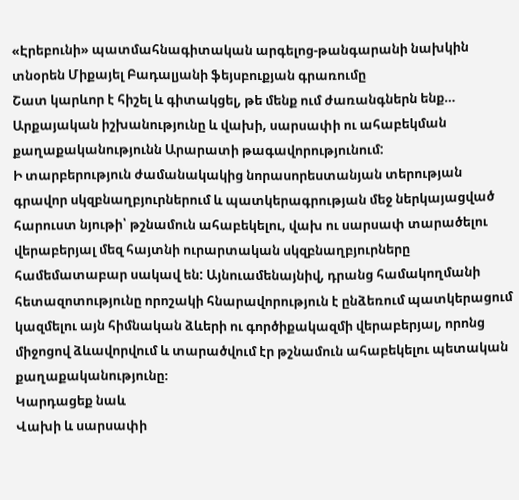«Էրեբունի» պատմահնագիտական արգելոց-թանգարանի նախկին տնօրեն Միքայել Բադալյանի ֆեյսբուքյան գրառումը
Շատ կարևոր է հիշել և գիտակցել, թե մենք ում ժառանգներն ենք…
Արքայական իշխանությունը և վախի, սարսափի ու ահաբեկման քաղաքականությունն Արարատի թագավորությունում:
Ի տարբերություն ժամանակակից նորասորեստանյան տերության գրավոր սկզբնաղբյուրներում և պատկերագրության մեջ ներկայացված հարուստ նյութի՝ թշնամուն ահաբեկելու, վախ ու սարսափ տարածելու վերաբերյալ մեզ հայտնի ուրարտական սկզբնաղբյուրները համեմատաբար սակավ են: Այնուամենայնիվ, դրանց համակողմանի հետազոտությունը որոշակի հնարավորություն է ընձեռում պատկերացում կազմելու այն հիմնական ձևերի ու գործիքակազմի վերաբերյալ, որոնց միջոցով ձևավորվում և տարածվում էր թշնամուն ահաբեկելու պետական քաղաքականությունը։
Կարդացեք նաև
Վախի և սարսափի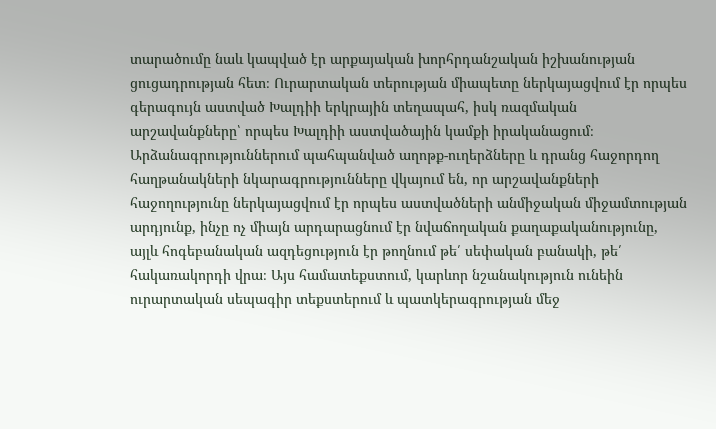տարածումը նաև կապված էր արքայական խորհրդանշական իշխանության ցուցադրության հետ։ Ուրարտական տերության միապետը ներկայացվում էր որպես գերագույն աստված Խալդիի երկրային տեղապահ, իսկ ռազմական արշավանքները՝ որպես Խալդիի աստվածային կամքի իրականացում։
Արձանագրություններում պահպանված աղոթք-ուղերձները և դրանց հաջորդող հաղթանակների նկարագրությունները վկայում են, որ արշավանքների հաջողությունը ներկայացվում էր որպես աստվածների անմիջական միջամտության արդյունք, ինչը ոչ միայն արդարացնում էր նվաճողական քաղաքականությունը, այլև հոգեբանական ազդեցություն էր թողնում թե՛ սեփական բանակի, թե՛ հակառակորդի վրա։ Այս համատեքստում, կարևոր նշանակություն ունեին ուրարտական սեպագիր տեքստերում և պատկերագրության մեջ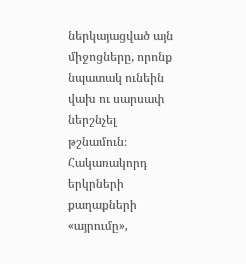ներկայացված այն միջոցները, որոնք նպատակ ունեին վախ ու սարսափ ներշնչել թշնամուն։
Հակառակորդ երկրների քաղաքների «այրումը»,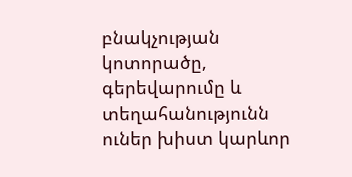բնակչության կոտորածը, գերեվարումը և տեղահանությունն ուներ խիստ կարևոր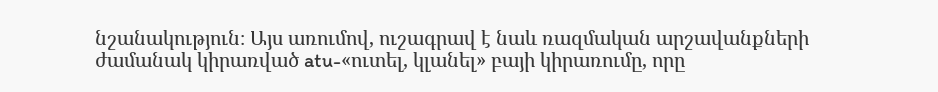նշանակություն։ Այս առումով, ուշագրավ է նաև ռազմական արշավանքների ժամանակ կիրառված atu-«ուտել, կլանել» բայի կիրառումը, որը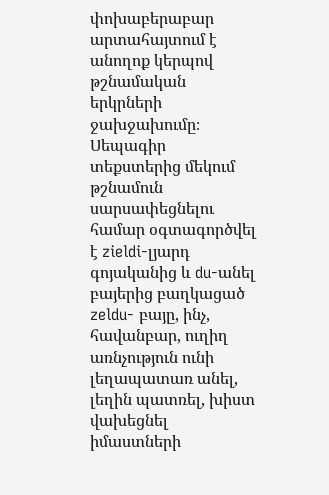փոխաբերաբար արտահայտում է անողոք կերպով թշնամական երկրների ջախջախումը։ Սեպագիր տեքստերից մեկում թշնամուն սարսափեցնելու համար օգտագործվել է zieldi-լյարդ գոյականից և du-անել բայերից բաղկացած zeldu- բայը, ինչ, հավանբար, ուղիղ առնչություն ունի լեղապատառ անել, լեղին պատռել, խիստ վախեցնել իմաստների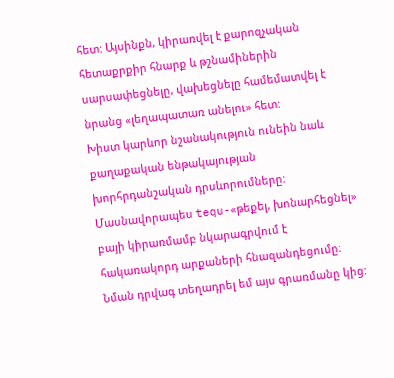հետ: Այսինքն, կիրառվել է քարոզչական հետաքրքիր հնարք և թշնամիներին սարսափեցնելը, վախեցնելը համեմատվել է նրանց «լեղապատառ անելու» հետ:
Խիստ կարևոր նշանակություն ունեին նաև քաղաքական ենթակայության խորհրդանշական դրսևորումները: Մասնավորապես tequ-«թեքել, խոնարհեցնել» բայի կիրառմամբ նկարագրվում է հակառակորդ արքաների հնազանդեցումը։ Նման դրվագ տեղադրել եմ այս գրառմանը կից: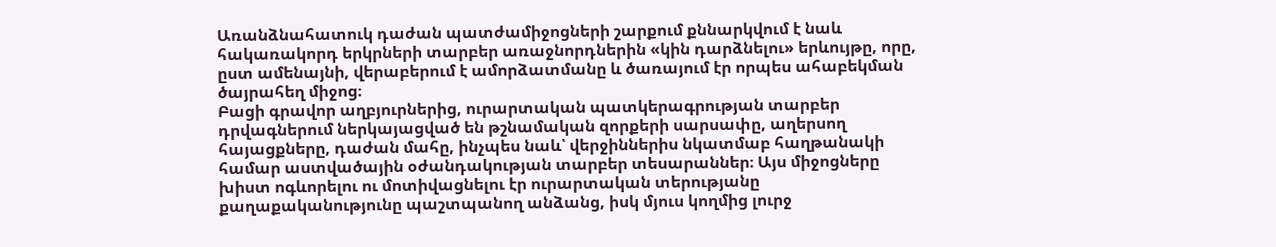Առանձնահատուկ դաժան պատժամիջոցների շարքում քննարկվում է նաև հակառակորդ երկրների տարբեր առաջնորդներին «կին դարձնելու» երևույթը, որը, ըստ ամենայնի, վերաբերում է ամորձատմանը և ծառայում էր որպես ահաբեկման ծայրահեղ միջոց։
Բացի գրավոր աղբյուրներից, ուրարտական պատկերագրության տարբեր դրվագներում ներկայացված են թշնամական զորքերի սարսափը, աղերսող հայացքները, դաժան մահը, ինչպես նաև՝ վերջիններիս նկատմաբ հաղթանակի համար աստվածային օժանդակության տարբեր տեսարաններ։ Այս միջոցները խիստ ոգևորելու ու մոտիվացնելու էր ուրարտական տերությանը քաղաքականությունը պաշտպանող անձանց, իսկ մյուս կողմից լուրջ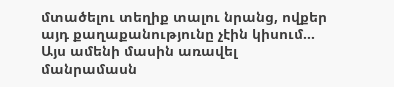մտածելու տեղիք տալու նրանց, ովքեր այդ քաղաքանությունը չէին կիսում…
Այս ամենի մասին առավել մանրամասն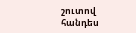շուտով հանդես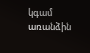կգամ առանձին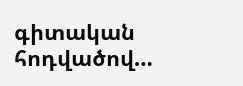գիտական հոդվածով…